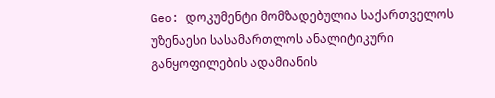Geo: დოკუმენტი მომზადებულია საქართველოს უზენაესი სასამართლოს ანალიტიკური განყოფილების ადამიანის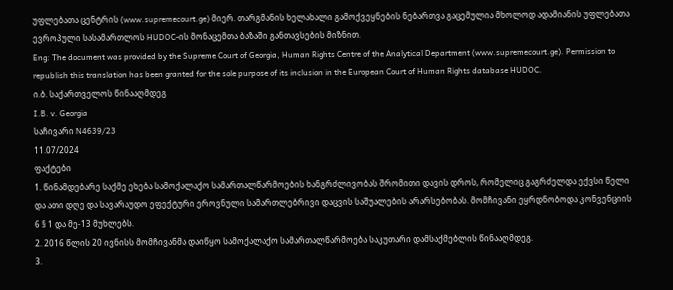უფლებათა ცენტრის (www.supremecourt.ge) მიერ. თარგმანის ხელახალი გამოქვეყნების ნებართვა გაცემულია მხოლოდ ადამიანის უფლებათა ევროპული სასამართლოს HUDOC-ის მონაცემთა ბაზაში განთავსების მიზნით.
Eng: The document was provided by the Supreme Court of Georgia, Human Rights Centre of the Analytical Department (www.supremecourt.ge). Permission to republish this translation has been granted for the sole purpose of its inclusion in the European Court of Human Rights database HUDOC.
ი.ბ. საქართველოს წინააღმდეგ
I.B. v. Georgia
საჩივარი N4639/23
11.07/2024
ფაქტები
1. წინამდებარე საქმე ეხება სამოქალაქო სამართალწარმოების ხანგრძლივობას შრომითი დავის დროს, რომელიც გაგრძელდა ექვსი წელი და ათი დღე და სავარაუდო ეფექტური ეროვნული სამართლებრივი დაცვის საშუალების არარსებობას. მომჩივანი ეყრდნობოდა კონვენციის 6 § 1 და მე-13 მუხლებს.
2. 2016 წლის 20 ივნისს მომჩივანმა დაიწყო სამოქალაქო სამართალწარმოება საკუთარი დამსაქმებლის წინააღმდეგ.
3.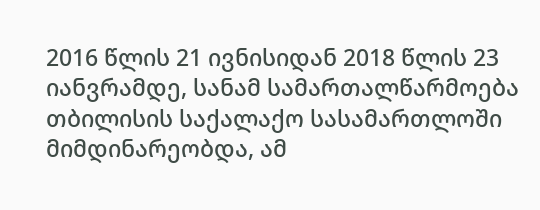2016 წლის 21 ივნისიდან 2018 წლის 23 იანვრამდე, სანამ სამართალწარმოება თბილისის საქალაქო სასამართლოში მიმდინარეობდა, ამ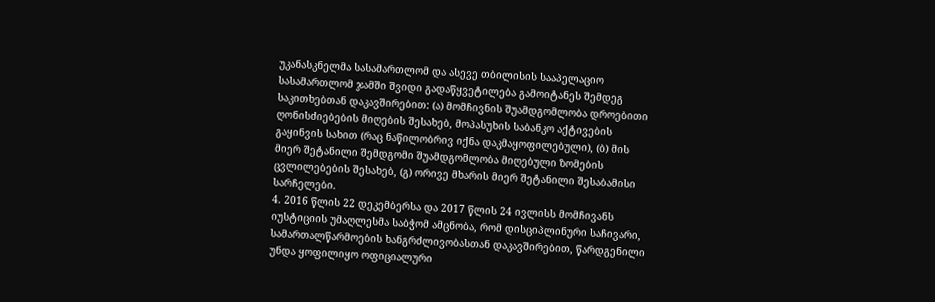უკანასკნელმა სასამართლომ და ასევე თბილისის სააპელაციო სასამართლომ ჯამში შვიდი გადაწყვეტილება გამოიტანეს შემდეგ საკითხებთან დაკავშირებით: (ა) მომჩივნის შუამდგომლობა დროებითი ღონისძიებების მიღების შესახებ, მოპასუხის საბანკო აქტივების გაყინვის სახით (რაც ნაწილობრივ იქნა დაკმაყოფილებული), (ბ) მის მიერ შეტანილი შემდგომი შუამდგომლობა მიღებული ზომების ცვლილებების შესახებ, (გ) ორივე მხარის მიერ შეტანილი შესაბამისი სარჩელები.
4. 2016 წლის 22 დეკემბერსა და 2017 წლის 24 ივლისს მომჩივანს იუსტიციის უმაღლესმა საბჭომ ამცნობა, რომ დისციპლინური საჩივარი, სამართალწარმოების ხანგრძლივობასთან დაკავშირებით, წარდგენილი უნდა ყოფილიყო ოფიციალური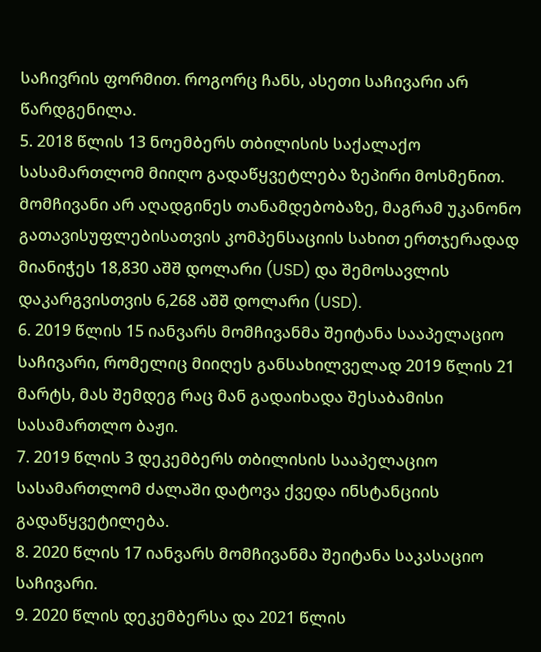საჩივრის ფორმით. როგორც ჩანს, ასეთი საჩივარი არ წარდგენილა.
5. 2018 წლის 13 ნოემბერს თბილისის საქალაქო სასამართლომ მიიღო გადაწყვეტლება ზეპირი მოსმენით. მომჩივანი არ აღადგინეს თანამდებობაზე, მაგრამ უკანონო გათავისუფლებისათვის კომპენსაციის სახით ერთჯერადად მიანიჭეს 18,830 აშშ დოლარი (USD) და შემოსავლის დაკარგვისთვის 6,268 აშშ დოლარი (USD).
6. 2019 წლის 15 იანვარს მომჩივანმა შეიტანა სააპელაციო საჩივარი, რომელიც მიიღეს განსახილველად 2019 წლის 21 მარტს, მას შემდეგ რაც მან გადაიხადა შესაბამისი სასამართლო ბაჟი.
7. 2019 წლის 3 დეკემბერს თბილისის სააპელაციო სასამართლომ ძალაში დატოვა ქვედა ინსტანციის გადაწყვეტილება.
8. 2020 წლის 17 იანვარს მომჩივანმა შეიტანა საკასაციო საჩივარი.
9. 2020 წლის დეკემბერსა და 2021 წლის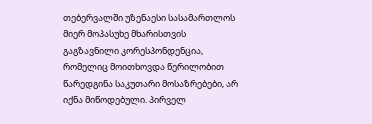თებერვალში უზენაესი სასამართლოს მიერ მოპასუხე მხარისთვის გაგზავნილი კორესპონდენცია, რომელიც მოითხოვდა წერილობით წარედგინა საკუთარი მოსაზრებები, არ იქნა მიწოდებული. პირველ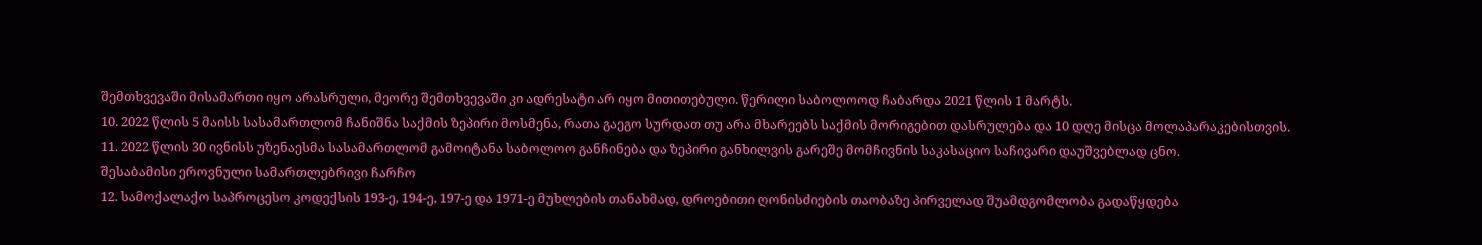შემთხვევაში მისამართი იყო არასრული, მეორე შემთხვევაში კი ადრესატი არ იყო მითითებული. წერილი საბოლოოდ ჩაბარდა 2021 წლის 1 მარტს.
10. 2022 წლის 5 მაისს სასამართლომ ჩანიშნა საქმის ზეპირი მოსმენა, რათა გაეგო სურდათ თუ არა მხარეებს საქმის მორიგებით დასრულება და 10 დღე მისცა მოლაპარაკებისთვის.
11. 2022 წლის 30 ივნისს უზენაესმა სასამართლომ გამოიტანა საბოლოო განჩინება და ზეპირი განხილვის გარეშე მომჩივნის საკასაციო საჩივარი დაუშვებლად ცნო.
შესაბამისი ეროვნული სამართლებრივი ჩარჩო
12. სამოქალაქო საპროცესო კოდექსის 193-ე, 194-ე, 197-ე და 1971-ე მუხლების თანახმად, დროებითი ღონისძიების თაობაზე პირველად შუამდგომლობა გადაწყდება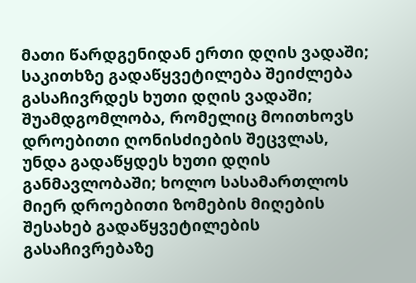მათი წარდგენიდან ერთი დღის ვადაში; საკითხზე გადაწყვეტილება შეიძლება გასაჩივრდეს ხუთი დღის ვადაში; შუამდგომლობა, რომელიც მოითხოვს დროებითი ღონისძიების შეცვლას, უნდა გადაწყდეს ხუთი დღის განმავლობაში; ხოლო სასამართლოს მიერ დროებითი ზომების მიღების შესახებ გადაწყვეტილების გასაჩივრებაზე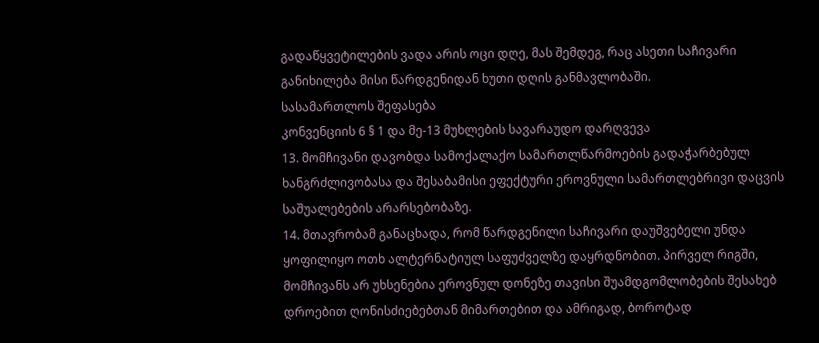გადაწყვეტილების ვადა არის ოცი დღე, მას შემდეგ, რაც ასეთი საჩივარი განიხილება მისი წარდგენიდან ხუთი დღის განმავლობაში.
სასამართლოს შეფასება
კონვენციის 6 § 1 და მე-13 მუხლების სავარაუდო დარღვევა
13. მომჩივანი დავობდა სამოქალაქო სამართლწარმოების გადაჭარბებულ ხანგრძლივობასა და შესაბამისი ეფექტური ეროვნული სამართლებრივი დაცვის საშუალებების არარსებობაზე.
14. მთავრობამ განაცხადა, რომ წარდგენილი საჩივარი დაუშვებელი უნდა ყოფილიყო ოთხ ალტერნატიულ საფუძველზე დაყრდნობით. პირველ რიგში, მომჩივანს არ უხსენებია ეროვნულ დონეზე თავისი შუამდგომლობების შესახებ დროებით ღონისძიებებთან მიმართებით და ამრიგად, ბოროტად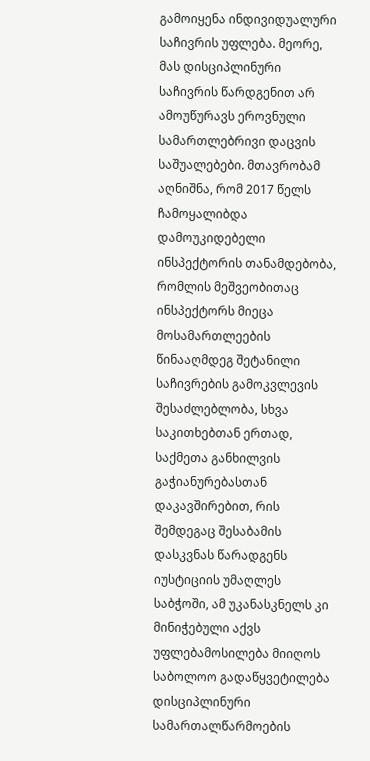გამოიყენა ინდივიდუალური საჩივრის უფლება. მეორე, მას დისციპლინური საჩივრის წარდგენით არ ამოუწურავს ეროვნული სამართლებრივი დაცვის საშუალებები. მთავრობამ აღნიშნა, რომ 2017 წელს ჩამოყალიბდა დამოუკიდებელი ინსპექტორის თანამდებობა, რომლის მეშვეობითაც ინსპექტორს მიეცა მოსამართლეების წინააღმდეგ შეტანილი საჩივრების გამოკვლევის შესაძლებლობა, სხვა საკითხებთან ერთად, საქმეთა განხილვის გაჭიანურებასთან დაკავშირებით, რის შემდეგაც შესაბამის დასკვნას წარადგენს იუსტიციის უმაღლეს საბჭოში, ამ უკანასკნელს კი მინიჭებული აქვს უფლებამოსილება მიიღოს საბოლოო გადაწყვეტილება დისციპლინური სამართალწარმოების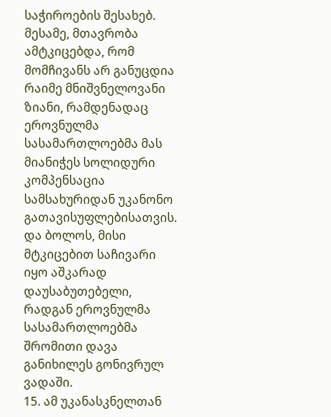საჭიროების შესახებ. მესამე, მთავრობა ამტკიცებდა, რომ მომჩივანს არ განუცდია რაიმე მნიშვნელოვანი ზიანი, რამდენადაც ეროვნულმა სასამართლოებმა მას მიანიჭეს სოლიდური კომპენსაცია სამსახურიდან უკანონო გათავისუფლებისათვის. და ბოლოს, მისი მტკიცებით საჩივარი იყო აშკარად დაუსაბუთებელი, რადგან ეროვნულმა სასამართლოებმა შრომითი დავა განიხილეს გონივრულ ვადაში.
15. ამ უკანასკნელთან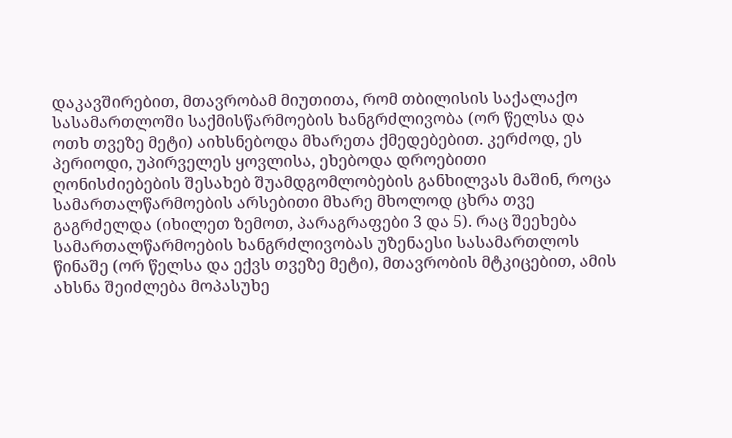დაკავშირებით, მთავრობამ მიუთითა, რომ თბილისის საქალაქო სასამართლოში საქმისწარმოების ხანგრძლივობა (ორ წელსა და ოთხ თვეზე მეტი) აიხსნებოდა მხარეთა ქმედებებით. კერძოდ, ეს პერიოდი, უპირველეს ყოვლისა, ეხებოდა დროებითი ღონისძიებების შესახებ შუამდგომლობების განხილვას მაშინ, როცა სამართალწარმოების არსებითი მხარე მხოლოდ ცხრა თვე გაგრძელდა (იხილეთ ზემოთ, პარაგრაფები 3 და 5). რაც შეეხება სამართალწარმოების ხანგრძლივობას უზენაესი სასამართლოს წინაშე (ორ წელსა და ექვს თვეზე მეტი), მთავრობის მტკიცებით, ამის ახსნა შეიძლება მოპასუხე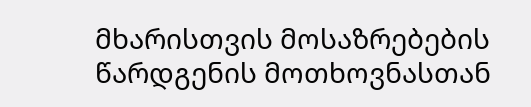მხარისთვის მოსაზრებების წარდგენის მოთხოვნასთან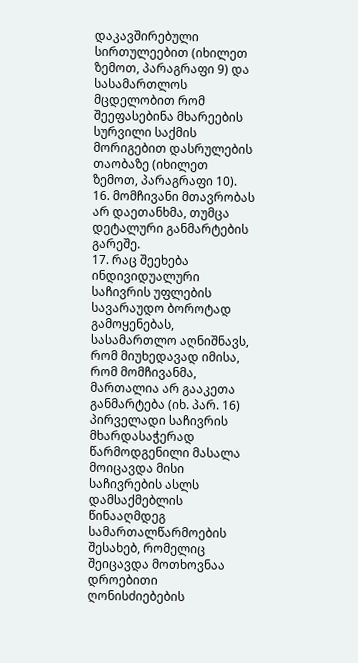დაკავშირებული სირთულეებით (იხილეთ ზემოთ, პარაგრაფი 9) და სასამართლოს მცდელობით რომ შეეფასებინა მხარეების სურვილი საქმის მორიგებით დასრულების თაობაზე (იხილეთ ზემოთ, პარაგრაფი 10).
16. მომჩივანი მთავრობას არ დაეთანხმა, თუმცა დეტალური განმარტების გარეშე.
17. რაც შეეხება ინდივიდუალური საჩივრის უფლების სავარაუდო ბოროტად გამოყენებას, სასამართლო აღნიშნავს, რომ მიუხედავად იმისა, რომ მომჩივანმა, მართალია არ გააკეთა განმარტება (იხ. პარ. 16) პირველადი საჩივრის მხარდასაჭერად წარმოდგენილი მასალა მოიცავდა მისი საჩივრების ასლს დამსაქმებლის წინააღმდეგ სამართალწარმოების შესახებ, რომელიც შეიცავდა მოთხოვნაა დროებითი ღონისძიებების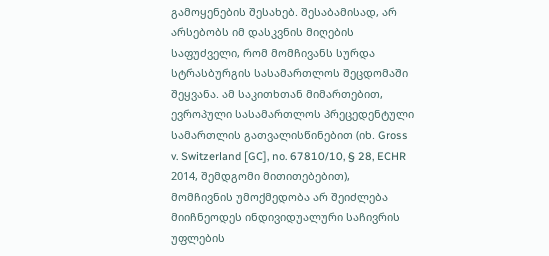გამოყენების შესახებ. შესაბამისად, არ არსებობს იმ დასკვნის მიღების საფუძველი, რომ მომჩივანს სურდა სტრასბურგის სასამართლოს შეცდომაში შეყვანა. ამ საკითხთან მიმართებით, ევროპული სასამართლოს პრეცედენტული სამართლის გათვალისწინებით (იხ. Gross v. Switzerland [GC], no. 67810/10, § 28, ECHR 2014, შემდგომი მითითებებით), მომჩივნის უმოქმედობა არ შეიძლება მიიჩნეოდეს ინდივიდუალური საჩივრის უფლების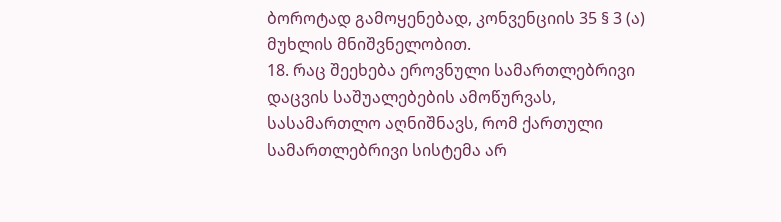ბოროტად გამოყენებად, კონვენციის 35 § 3 (ა) მუხლის მნიშვნელობით.
18. რაც შეეხება ეროვნული სამართლებრივი დაცვის საშუალებების ამოწურვას, სასამართლო აღნიშნავს, რომ ქართული სამართლებრივი სისტემა არ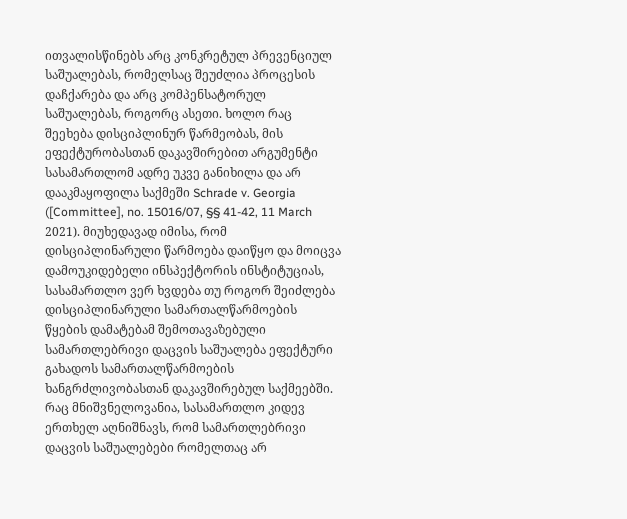ითვალისწინებს არც კონკრეტულ პრევენციულ საშუალებას, რომელსაც შეუძლია პროცესის დაჩქარება და არც კომპენსატორულ საშუალებას, როგორც ასეთი. ხოლო რაც შეეხება დისციპლინურ წარმეობას, მის ეფექტურობასთან დაკავშირებით არგუმენტი სასამართლომ ადრე უკვე განიხილა და არ დააკმაყოფილა საქმეში Schrade v. Georgia ([Committee], no. 15016/07, §§ 41-42, 11 March 2021). მიუხედავად იმისა, რომ დისციპლინარული წარმოება დაიწყო და მოიცვა დამოუკიდებელი ინსპექტორის ინსტიტუციას, სასამართლო ვერ ხვდება თუ როგორ შეიძლება დისციპლინარული სამართალწარმოების წყების დამატებამ შემოთავაზებული სამართლებრივი დაცვის საშუალება ეფექტური გახადოს სამართალწარმოების ხანგრძლივობასთან დაკავშირებულ საქმეებში. რაც მნიშვნელოვანია, სასამართლო კიდევ ერთხელ აღნიშნავს, რომ სამართლებრივი დაცვის საშუალებები რომელთაც არ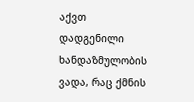აქვთ დადგენილი ხანდაზმულობის ვადა, რაც ქმნის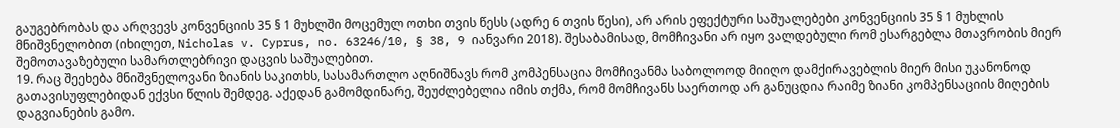გაუგებრობას და არღვევს კონვენციის 35 § 1 მუხლში მოცემულ ოთხი თვის წესს (ადრე 6 თვის წესი), არ არის ეფექტური საშუალებები კონვენციის 35 § 1 მუხლის მნიშვნელობით (იხილეთ, Nicholas v. Cyprus, no. 63246/10, § 38, 9 იანვარი 2018). შესაბამისად, მომჩივანი არ იყო ვალდებული რომ ესარგებლა მთავრობის მიერ შემოთავაზებული სამართლებრივი დაცვის საშუალებით.
19. რაც შეეხება მნიშვნელოვანი ზიანის საკითხს, სასამართლო აღნიშნავს რომ კომპენსაცია მომჩივანმა საბოლოოდ მიიღო დამქირავებლის მიერ მისი უკანონოდ გათავისუფლებიდან ექვსი წლის შემდეგ. აქედან გამომდინარე, შეუძლებელია იმის თქმა, რომ მომჩივანს საერთოდ არ განუცდია რაიმე ზიანი კომპენსაციის მიღების დაგვიანების გამო.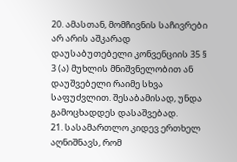20. ამასთან, მომჩივნის საჩივრები არ არის აშკარად დაუსაბუთებელი კონვენციის 35 § 3 (ა) მუხლის მნიშვნელობით ან დაუშვებელი რაიმე სხვა საფუძვლით. შესაბამისად, უნდა გამოცხადდეს დასაშვებად.
21. სასამართლო კიდევ ერთხელ აღნიშნავს, რომ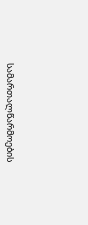სამართალწარმოების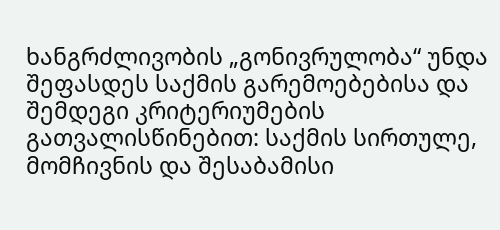ხანგრძლივობის „გონივრულობა“ უნდა შეფასდეს საქმის გარემოებებისა და შემდეგი კრიტერიუმების გათვალისწინებით: საქმის სირთულე, მომჩივნის და შესაბამისი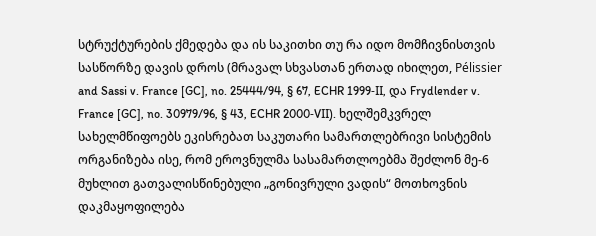სტრუქტურების ქმედება და ის საკითხი თუ რა იდო მომჩივნისთვის სასწორზე დავის დროს (მრავალ სხვასთან ერთად იხილეთ, Pélissier and Sassi v. France [GC], no. 25444/94, § 67, ECHR 1999‑II, და Frydlender v. France [GC], no. 30979/96, § 43, ECHR 2000‑VII). ხელშემკვრელ სახელმწიფოებს ეკისრებათ საკუთარი სამართლებრივი სისტემის ორგანიზება ისე, რომ ეროვნულმა სასამართლოებმა შეძლონ მე-6 მუხლით გათვალისწინებული „გონივრული ვადის“ მოთხოვნის დაკმაყოფილება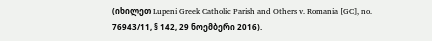(იხილეთ Lupeni Greek Catholic Parish and Others v. Romania [GC], no. 76943/11, § 142, 29 ნოემბერი 2016).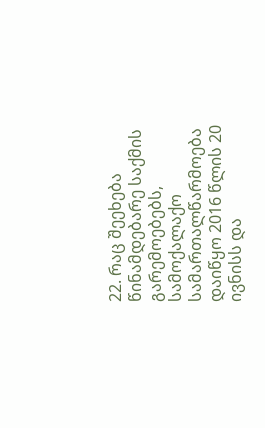22. რაც შეეხება წინამდებარე საქმის გარემოებებს, სამოქალაქო სამართალწარმოება დაიწყო 2016 წლის 20 ივნისს და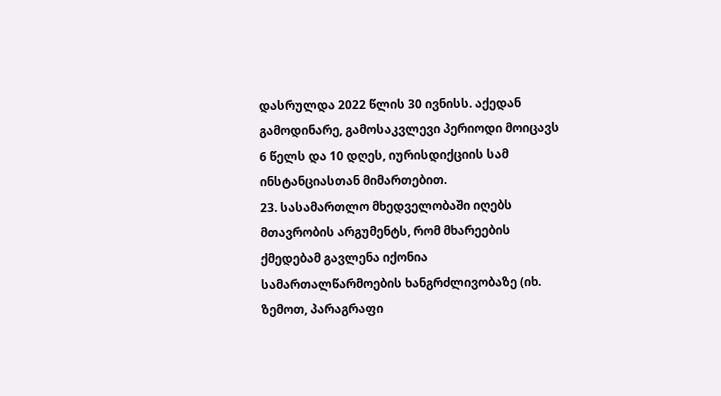დასრულდა 2022 წლის 30 ივნისს. აქედან გამოდინარე, გამოსაკვლევი პერიოდი მოიცავს 6 წელს და 10 დღეს, იურისდიქციის სამ ინსტანციასთან მიმართებით.
23. სასამართლო მხედველობაში იღებს მთავრობის არგუმენტს, რომ მხარეების ქმედებამ გავლენა იქონია სამართალწარმოების ხანგრძლივობაზე (იხ. ზემოთ, პარაგრაფი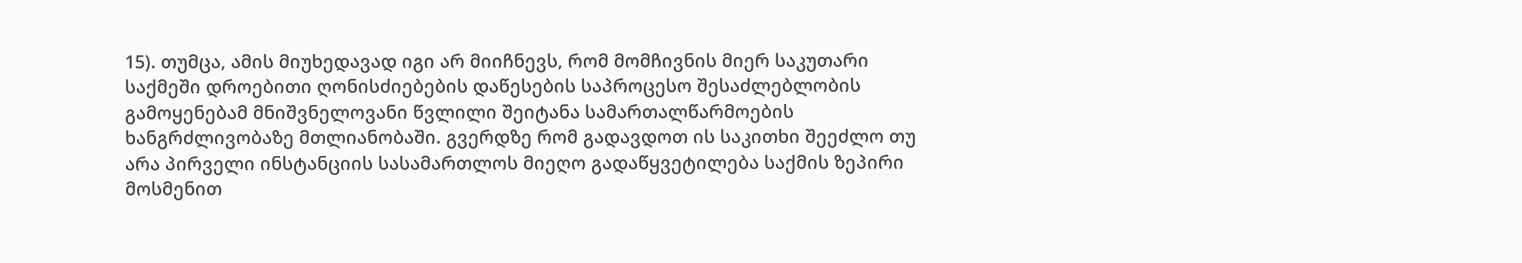15). თუმცა, ამის მიუხედავად იგი არ მიიჩნევს, რომ მომჩივნის მიერ საკუთარი საქმეში დროებითი ღონისძიებების დაწესების საპროცესო შესაძლებლობის გამოყენებამ მნიშვნელოვანი წვლილი შეიტანა სამართალწარმოების ხანგრძლივობაზე მთლიანობაში. გვერდზე რომ გადავდოთ ის საკითხი შეეძლო თუ არა პირველი ინსტანციის სასამართლოს მიეღო გადაწყვეტილება საქმის ზეპირი მოსმენით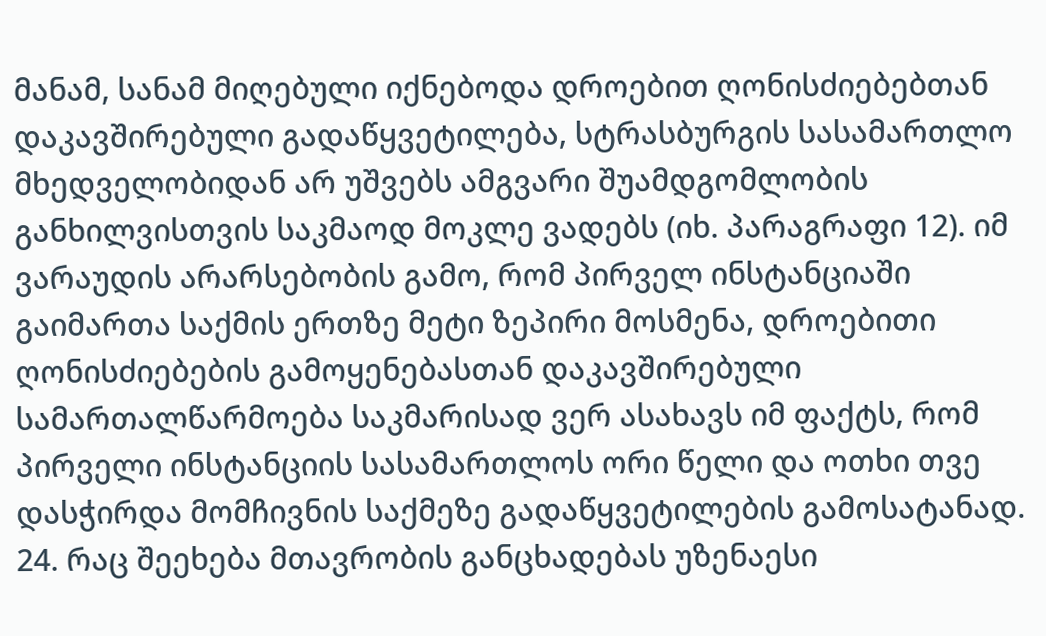მანამ, სანამ მიღებული იქნებოდა დროებით ღონისძიებებთან დაკავშირებული გადაწყვეტილება, სტრასბურგის სასამართლო მხედველობიდან არ უშვებს ამგვარი შუამდგომლობის განხილვისთვის საკმაოდ მოკლე ვადებს (იხ. პარაგრაფი 12). იმ ვარაუდის არარსებობის გამო, რომ პირველ ინსტანციაში გაიმართა საქმის ერთზე მეტი ზეპირი მოსმენა, დროებითი ღონისძიებების გამოყენებასთან დაკავშირებული სამართალწარმოება საკმარისად ვერ ასახავს იმ ფაქტს, რომ პირველი ინსტანციის სასამართლოს ორი წელი და ოთხი თვე დასჭირდა მომჩივნის საქმეზე გადაწყვეტილების გამოსატანად.
24. რაც შეეხება მთავრობის განცხადებას უზენაესი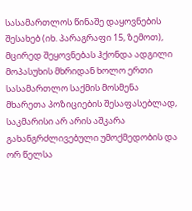სასამართლოს წინაშე დაყოვნების შესახებ (იხ. პარაგრაფი 15, ზემოთ), მცირედ შეყოვნებას ჰქონდა ადგილი მოპასუხის მხრიდან ხოლო ერთი სასამართლო საქმის მოსმენა მხარეთა პოზიციების შესაფასებლად, საკმარისი არ არის აშკარა გახანგრძლივებული უმოქმედობის და ორ წელსა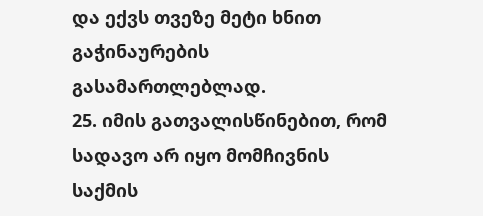და ექვს თვეზე მეტი ხნით გაჭინაურების გასამართლებლად.
25. იმის გათვალისწინებით, რომ სადავო არ იყო მომჩივნის საქმის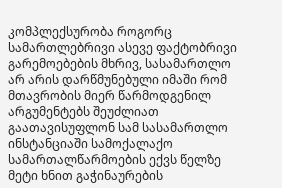კომპლექსურობა როგორც სამართლებრივი ასევე ფაქტობრივი გარემოებების მხრივ, სასამართლო არ არის დარწმუნებული იმაში რომ მთავრობის მიერ წარმოდგენილ არგუმენტებს შეუძლიათ გაათავისუფლონ სამ სასამართლო ინსტანციაში სამოქალაქო სამართალწარმოების ექვს წელზე მეტი ხნით გაჭინაურების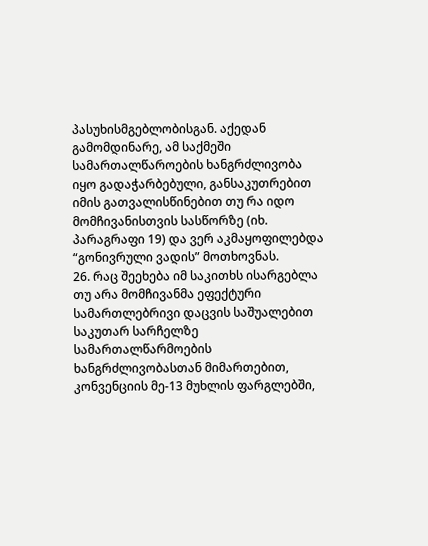პასუხისმგებლობისგან. აქედან გამომდინარე, ამ საქმეში სამართალწაროების ხანგრძლივობა იყო გადაჭარბებული, განსაკუთრებით იმის გათვალისწინებით თუ რა იდო მომჩივანისთვის სასწორზე (იხ. პარაგრაფი 19) და ვერ აკმაყოფილებდა “გონივრული ვადის” მოთხოვნას.
26. რაც შეეხება იმ საკითხს ისარგებლა თუ არა მომჩივანმა ეფექტური სამართლებრივი დაცვის საშუალებით საკუთარ სარჩელზე სამართალწარმოების ხანგრძლივობასთან მიმართებით, კონვენციის მე-13 მუხლის ფარგლებში,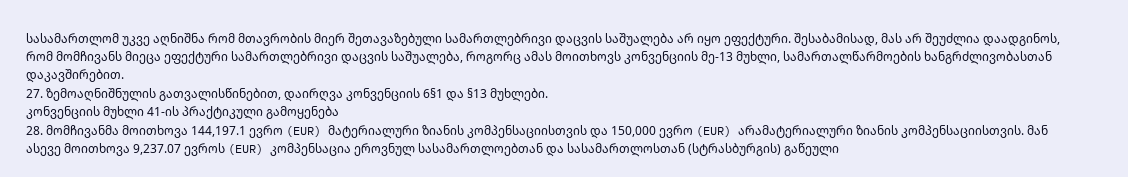სასამართლომ უკვე აღნიშნა რომ მთავრობის მიერ შეთავაზებული სამართლებრივი დაცვის საშუალება არ იყო ეფექტური. შესაბამისად, მას არ შეუძლია დაადგინოს, რომ მომჩივანს მიეცა ეფექტური სამართლებრივი დაცვის საშუალება, როგორც ამას მოითხოვს კონვენციის მე-13 მუხლი, სამართალწარმოების ხანგრძლივობასთან დაკავშირებით.
27. ზემოაღნიშნულის გათვალისწინებით, დაირღვა კონვენციის 6§1 და §13 მუხლები.
კონვენციის მუხლი 41-ის პრაქტიკული გამოყენება
28. მომჩივანმა მოითხოვა 144,197.1 ევრო (EUR) მატერიალური ზიანის კომპენსაციისთვის და 150,000 ევრო (EUR) არამატერიალური ზიანის კომპენსაციისთვის. მან ასევე მოითხოვა 9,237.07 ევროს (EUR) კომპენსაცია ეროვნულ სასამართლოებთან და სასამართლოსთან (სტრასბურგის) გაწეული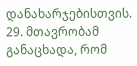დანახარჯებისთვის.
29. მთავრობამ განაცხადა, რომ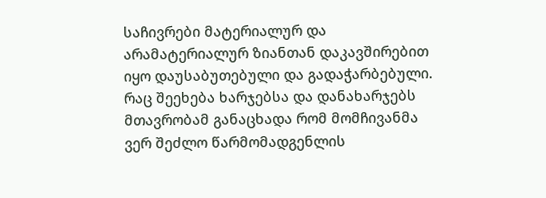საჩივრები მატერიალურ და არამატერიალურ ზიანთან დაკავშირებით იყო დაუსაბუთებული და გადაჭარბებული. რაც შეეხება ხარჯებსა და დანახარჯებს მთავრობამ განაცხადა რომ მომჩივანმა ვერ შეძლო წარმომადგენლის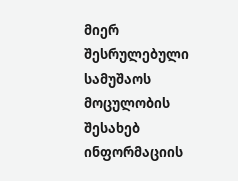მიერ შესრულებული სამუშაოს მოცულობის შესახებ ინფორმაციის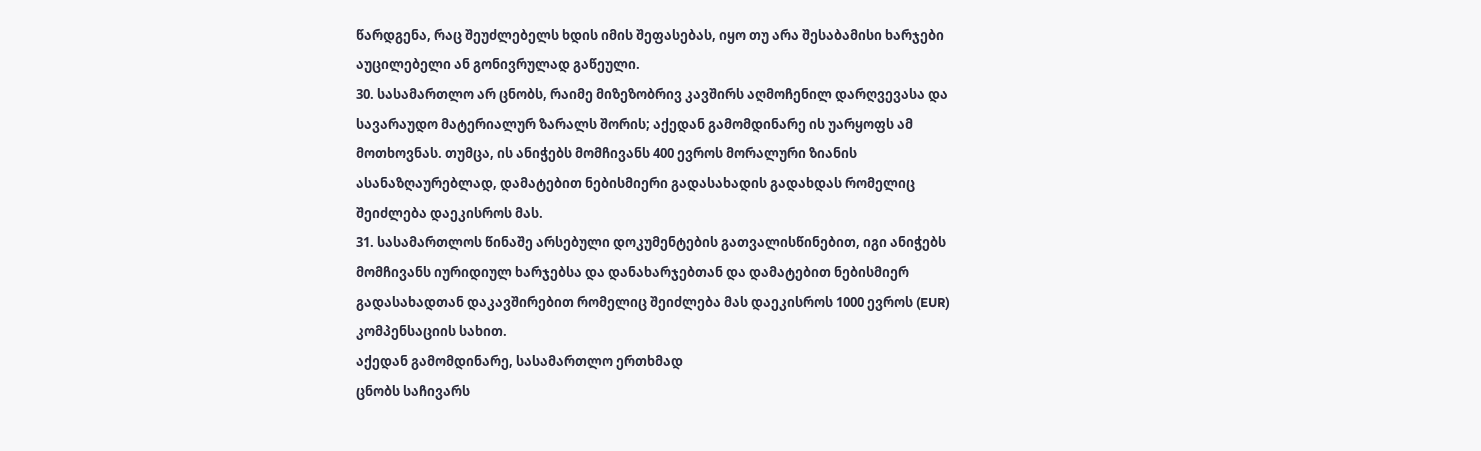წარდგენა, რაც შეუძლებელს ხდის იმის შეფასებას, იყო თუ არა შესაბამისი ხარჯები აუცილებელი ან გონივრულად გაწეული.
30. სასამართლო არ ცნობს, რაიმე მიზეზობრივ კავშირს აღმოჩენილ დარღვევასა და სავარაუდო მატერიალურ ზარალს შორის; აქედან გამომდინარე ის უარყოფს ამ მოთხოვნას. თუმცა, ის ანიჭებს მომჩივანს 400 ევროს მორალური ზიანის ასანაზღაურებლად, დამატებით ნებისმიერი გადასახადის გადახდას რომელიც შეიძლება დაეკისროს მას.
31. სასამართლოს წინაშე არსებული დოკუმენტების გათვალისწინებით, იგი ანიჭებს მომჩივანს იურიდიულ ხარჯებსა და დანახარჯებთან და დამატებით ნებისმიერ გადასახადთან დაკავშირებით რომელიც შეიძლება მას დაეკისროს 1000 ევროს (EUR) კომპენსაციის სახით.
აქედან გამომდინარე, სასამართლო ერთხმად
ცნობს საჩივარს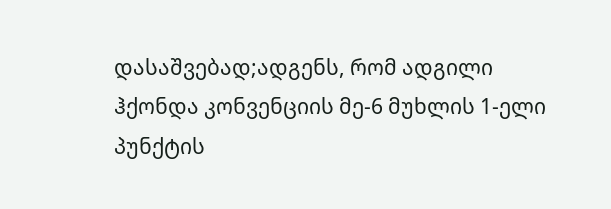დასაშვებად;ადგენს, რომ ადგილი ჰქონდა კონვენციის მე-6 მუხლის 1-ელი პუნქტის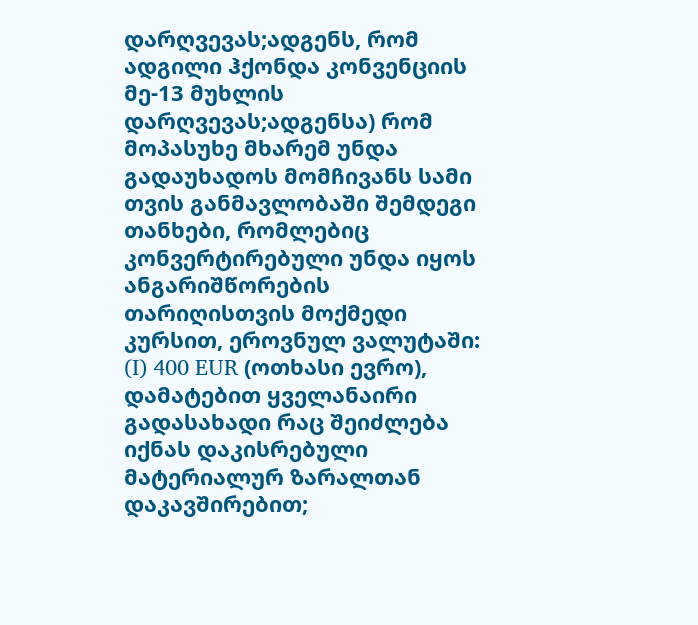დარღვევას;ადგენს, რომ ადგილი ჰქონდა კონვენციის მე-13 მუხლის დარღვევას;ადგენსა) რომ მოპასუხე მხარემ უნდა გადაუხადოს მომჩივანს სამი თვის განმავლობაში შემდეგი თანხები, რომლებიც კონვერტირებული უნდა იყოს ანგარიშწორების თარიღისთვის მოქმედი კურსით, ეროვნულ ვალუტაში:
(I) 400 EUR (ოთხასი ევრო), დამატებით ყველანაირი გადასახადი რაც შეიძლება იქნას დაკისრებული მატერიალურ ზარალთან დაკავშირებით;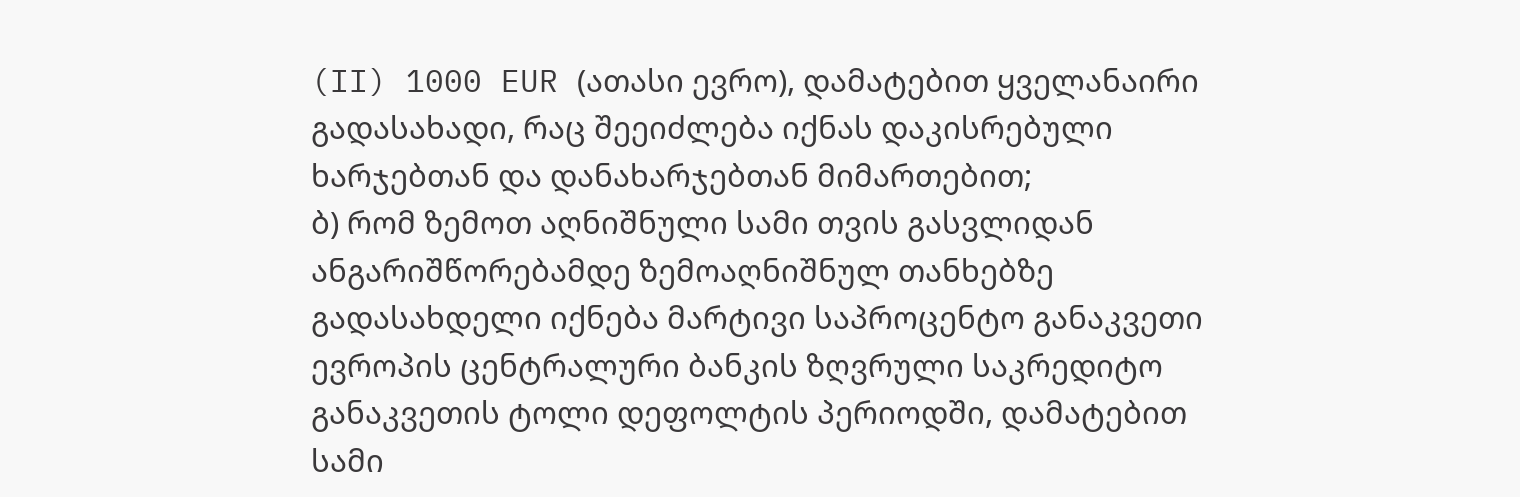(II) 1000 EUR (ათასი ევრო), დამატებით ყველანაირი გადასახადი, რაც შეეიძლება იქნას დაკისრებული ხარჯებთან და დანახარჯებთან მიმართებით;
ბ) რომ ზემოთ აღნიშნული სამი თვის გასვლიდან ანგარიშწორებამდე ზემოაღნიშნულ თანხებზე გადასახდელი იქნება მარტივი საპროცენტო განაკვეთი ევროპის ცენტრალური ბანკის ზღვრული საკრედიტო განაკვეთის ტოლი დეფოლტის პერიოდში, დამატებით სამი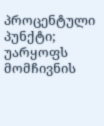პროცენტული პუნქტი;
უარყოფს მომჩივნის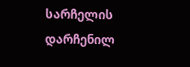სარჩელის დარჩენილ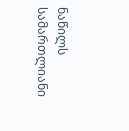ნაწილს სამართლიანი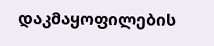დაკმაყოფილების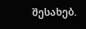შესახებ.